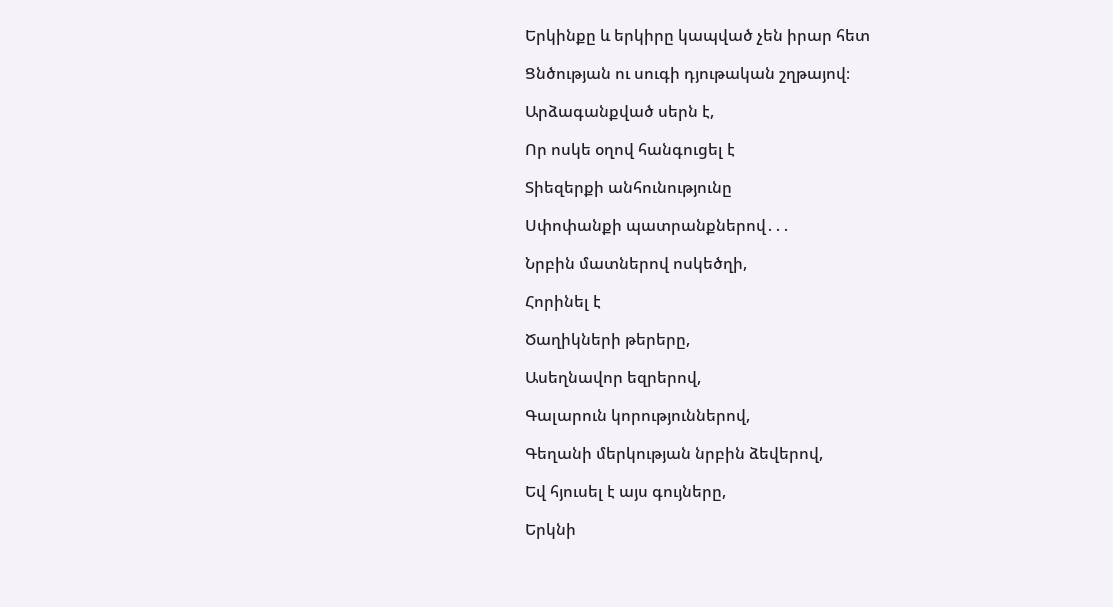Երկինքը և երկիրը կապված չեն իրար հետ

Ցնծության ու սուգի դյութական շղթայով։

Արձագանքված սերն է,

Որ ոսկե օղով հանգուցել է

Տիեզերքի անհունությունը

Սփոփանքի պատրանքներով․․․

Նրբին մատներով ոսկեծղի,

Հորինել է

Ծաղիկների թերերը,

Ասեղնավոր եզրերով,

Գալարուն կորություններով,

Գեղանի մերկության նրբին ձեվերով,

Եվ հյուսել է այս գույները,

Երկնի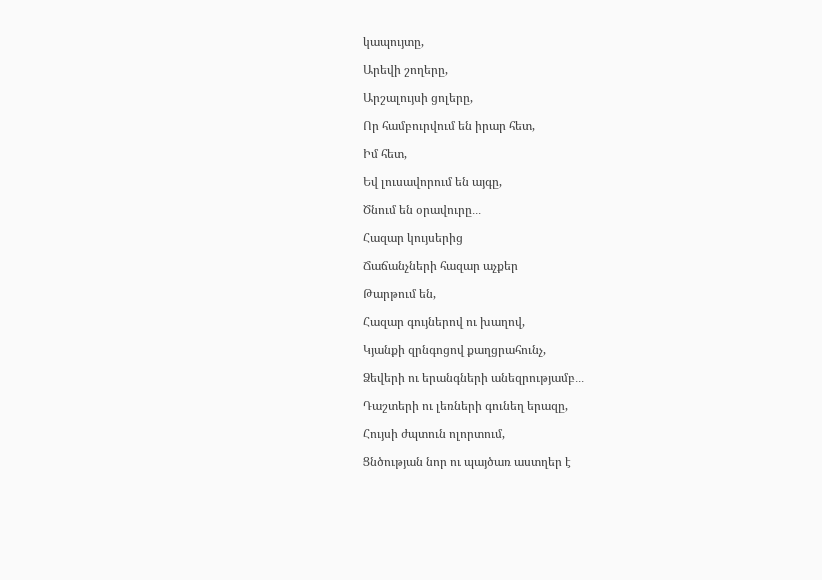կապույտը,

Արեվի շողերը,

Արշալույսի ցոլերը,

Որ համբուրվում են իրար հետ,

Իմ հետ,

Եվ լուսավորում են այգը,

Ծնում են օրավուրը․․․

Հազար կույսերից

Ճաճանչների հազար աչքեր

Թարթում են,

Հազար գույներով ու խաղով,

Կյանքի զրնգոցով քաղցրահունչ,

Ձեվերի ու երանգների անեզրությամբ․․․

Դաշտերի ու լեռների գունեղ երազը,

Հույսի ժպտուն ոլորտում,

Ցնծության նոր ու պայծառ աստղեր է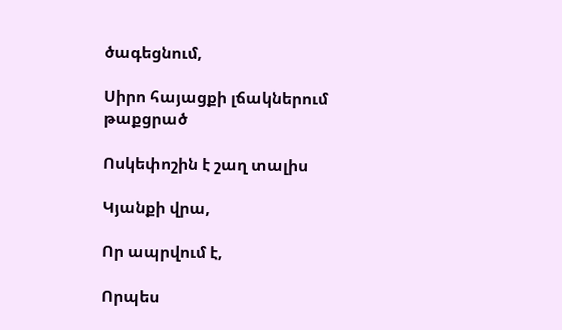ծագեցնում,

Սիրո հայացքի լճակներում թաքցրած

Ոսկեփոշին է շաղ տալիս

Կյանքի վրա,

Որ ապրվում է,

Որպես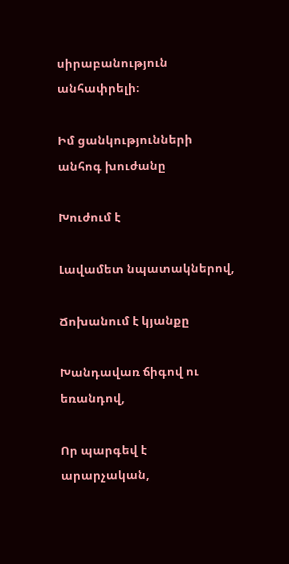սիրաբանություն անհափրելի։

Իմ ցանկությունների անհոգ խուժանը

Խուժում է

Լավամետ նպատակներով,

Ճոխանում է կյանքը

Խանդավառ ճիգով ու եռանդով,

Որ պարգեվ է արարչական,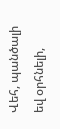Վեհ, պանծալի եվ օրհնելի,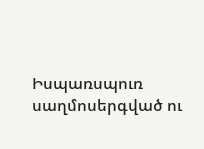Իսպառսպուռ սաղմոսերգված ու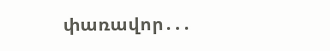փառավոր․․․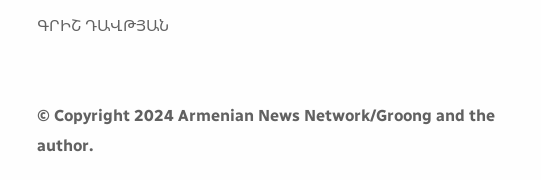ԳՐԻՇ ԴԱՎԹՅԱՆ


© Copyright 2024 Armenian News Network/Groong and the author.